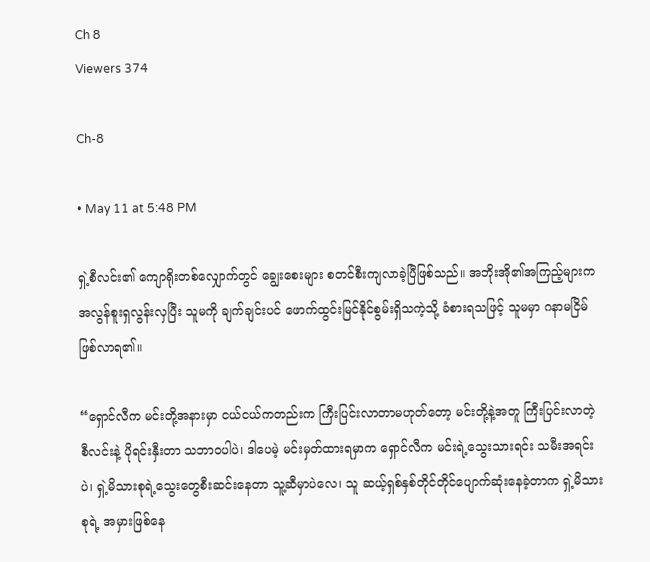Ch 8
Viewers 374

Ch-8

• May 11 at 5:48 PM

ရှဲ့စီလင်း၏ ကျောရိုးတစ်လျှောက်တွင် ချွေးစေးများ စတင်စီးကျလာခဲ့ပြီဖြစ်သည်။ အဘိုးအို၏အကြည့်များက အလွန်စူးရှလွန်းလှပြီး သူမကို ချက်ချင်းပင် ဖောက်ထွင်းမြင်နိုင်စွမ်းရှိသကဲ့သို့ ခံစားရသဖြင့် သူမမှာ ဂနာမငြိမ်ဖြစ်လာရ၏။

“ရှောင်လီက မင်းတို့အနားမှာ ငယ်ငယ်ကတည်းက ကြီးပြင်းလာတာမဟုတ်တော့ မင်းတို့နဲ့အတူ ကြီးပြင်းလာတဲ့ စီလင်းနဲ့ ပိုရင်းနှီးတာ သဘာဝပါပဲ၊ ဒါပေမဲ့ မင်းမှတ်ထားရမှာက ရှောင်လီက မင်းရဲ့သွေးသားရင်း သမီးအရင်းပဲ၊ ရှဲ့မိသားစုရဲ့သွေးတွေစီးဆင်းနေတာ သူ့ဆီမှာပဲလေ၊ သူ ဆယ့်ရှစ်နှစ်တိုင်တိုင်ပျောက်ဆုံးနေခဲ့တာက ရှဲ့မိသားစုရဲ့ အမှားဖြစ်နေ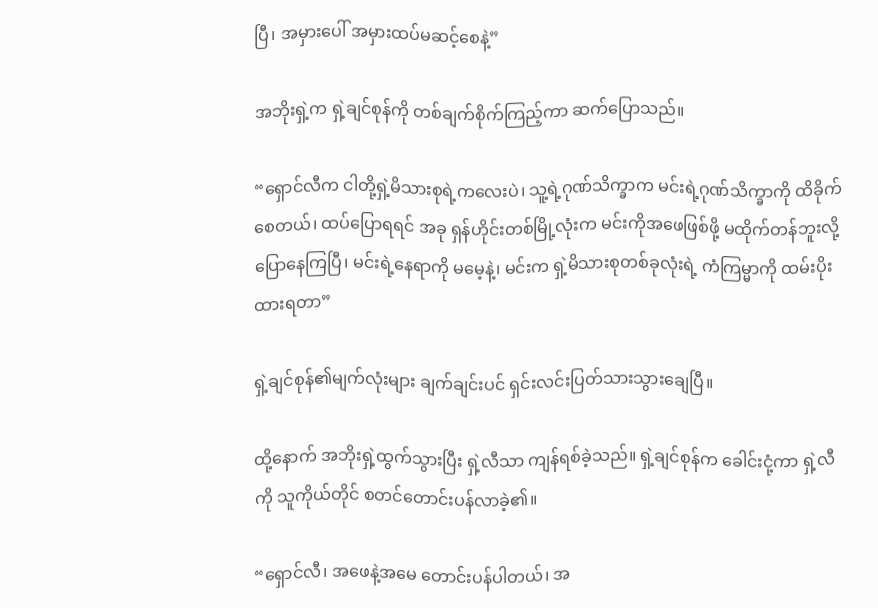ပြီ၊ အမှားပေါ် အမှားထပ်မဆင့်စေနဲ့”

အဘိုးရှဲ့က ရှဲ့ချင်စုန်ကို တစ်ချက်စိုက်ကြည့်ကာ ဆက်ပြောသည်။

“ရှောင်လီက ငါတို့ရှဲ့မိသားစုရဲ့ကလေးပဲ၊ သူ့ရဲ့ဂုဏ်သိက္ခာက မင်းရဲ့ဂုဏ်သိက္ခာကို ထိခိုက်စေတယ်၊ ထပ်ပြောရရင် အခု ရှန်ဟိုင်းတစ်မြို့လုံးက မင်းကိုအဖေဖြစ်ဖို့ မထိုက်တန်ဘူးလို့ ပြောနေကြပြီ၊ မင်းရဲ့နေရာကို မမေ့နဲ့၊ မင်းက ရှဲ့မိသားစုတစ်ခုလုံးရဲ့ ကံကြမ္မာကို ထမ်းပိုးထားရတာ”

ရှဲ့ချင်စုန်၏မျက်လုံးများ ချက်ချင်းပင် ရှင်းလင်းပြတ်သားသွားချေပြီ။

ထို့နောက် အဘိုးရှဲ့ထွက်သွားပြီး‌ ရှဲ့လီသာ ကျန်ရစ်ခဲ့သည်။ ရှဲ့ချင်စုန်က ခေါင်းငုံ့ကာ ရှဲ့လီကို သူကိုယ်တိုင် စတင်တောင်းပန်လာခဲ့၏။

“ရှောင်လီ၊ အဖေနဲ့အမေ တောင်းပန်ပါတယ်၊ အ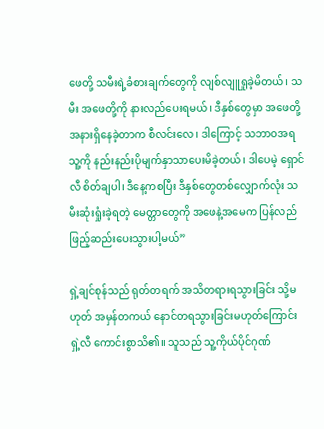ဖေ‌တို့ သမီးရဲ့ခံစားချက်တွေကို လျစ်လျူရှုခဲ့မိတယ်၊ သမီး အဖေ‌တို့ကို နားလည်ပေးရမယ်၊ ဒီနှစ်တွေမှာ အဖေ‌တို့အနားရှိနေခဲ့တာက စီလင်းလေ၊ ဒါကြောင့် သဘာဝအရ သူ့ကို နည်းနည်းပိုမျက်နှာသာပေးမိခဲ့တယ်၊ ဒါပေမဲ့ ရှောင်လီ စိတ်ချပါ၊ ဒီနေ့ကစပြီး ဒီနှစ်တွေတစ်လျှောက်လုံး သမီးဆုံးရှုံးခဲ့ရတဲ့ မေတ္တာတွေကို အဖေနဲ့အမေက ပြန်လည်ဖြည့်ဆည်းပေးသွားပါ့မယ်”

ရှဲ့ချင်စုန်သည် ရုတ်တရက် အသိတရားရသွားခြင်း သို့မဟုတ် အမှန်တကယ် နောင်တရသွားခြင်းမဟုတ်ကြောင်း ရှဲ့လီ ကောင်းစွာသိ၏။ သူသည် သူ့ကိုယ်ပိုင်ဂုဏ်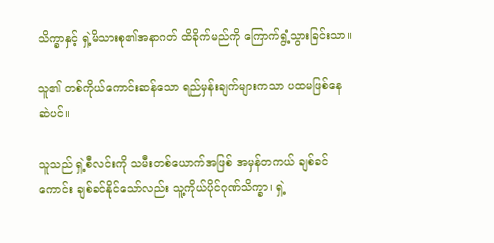သိက္ခာနှင့် ရှဲ့မိသားစု၏အနာဂတ် ထိခိုက်မည်ကို ကြောက်ရွံ့သွားခြင်းသာ။

သူ၏ တစ်ကိုယ်ကောင်းဆန်သော ရည်မှန်းချက်များကသာ ပထမဖြစ်နေဆဲပင်။

သူသည် ရှဲ့စီလင်းကို သမီးတစ်ယောက်အဖြစ် အမှန်တကယ် ချစ်ခင်ကောင်း ချစ်ခင်နိုင်သော်လည်း သူ့ကိုယ်ပိုင်ဂုဏ်သိက္ခာ၊ ရှဲ့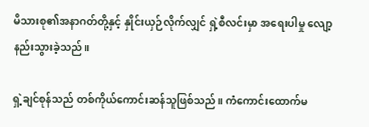မိသားစု၏အနာဂတ်တို့နှင့် နှိုင်းယှဉ်လိုက်လျှင် ရှဲ့စီလင်းမှာ အရေးပါမှု လျော့နည်းသွားခဲ့သည်။

ရှဲ့ချင်စုန်သည် တစ်ကိုယ်ကောင်းဆန်သူဖြစ်သည်။ ကံကောင်းထောက်မ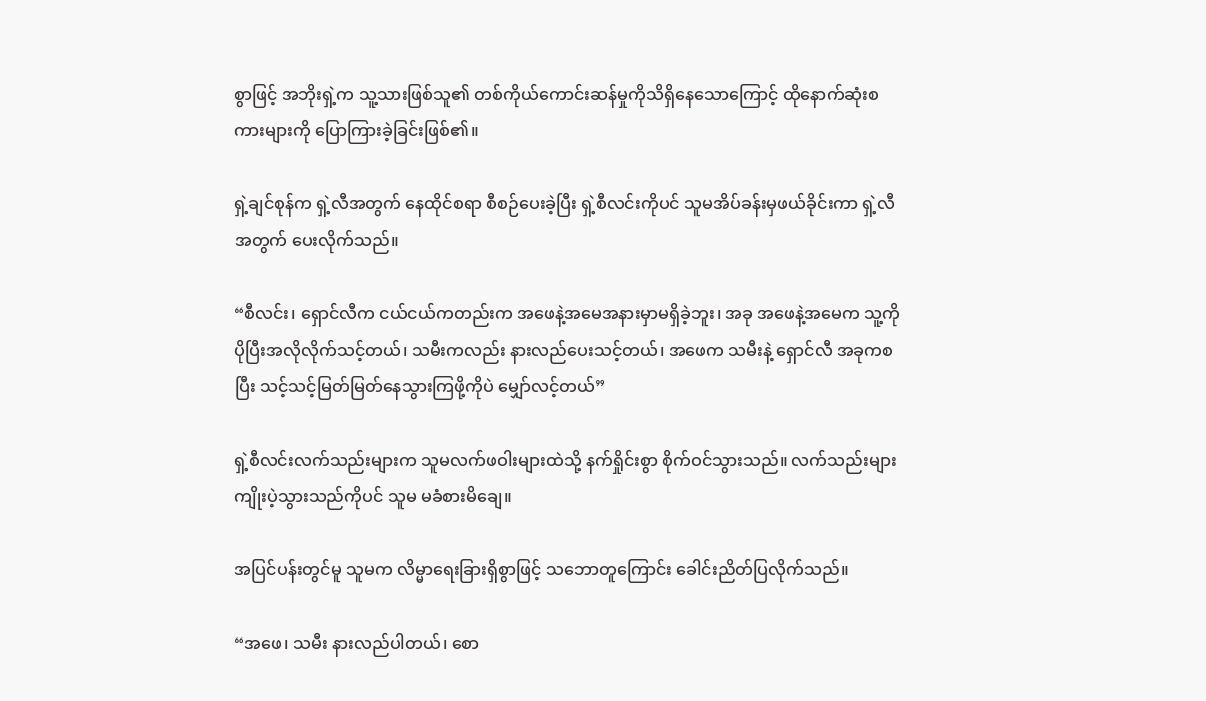စွာဖြင့် အဘိုးရှဲ့က သူ့သားဖြစ်သူ၏ တစ်ကိုယ်ကောင်းဆန်မှုကိုသိရှိနေသောကြောင့် ထိုနောက်ဆုံးစကားများကို ပြောကြားခဲ့ခြင်းဖြစ်၏။

ရှဲ့ချင်စုန်က ရှဲ့လီအတွက် နေထိုင်စရာ စီစဉ်ပေးခဲ့ပြီး ရှဲ့စီလင်းကိုပင် သူမအိပ်ခန်းမှဖယ်ခိုင်းကာ ရှဲ့လီအတွက် ပေးလိုက်သည်။

“စီလင်း၊ ရှောင်လီက ငယ်ငယ်ကတည်းက အဖေနဲ့အမေအနားမှာမရှိခဲ့ဘူး၊ အခု အဖေနဲ့အမေက သူ့ကိုပိုပြီးအလိုလိုက်သင့်တယ်၊ သမီးကလည်း နားလည်ပေးသင့်တယ်၊ အဖေက သမီးနဲ့ ရှောင်လီ အခုကစပြီး သင့်သင့်မြတ်မြတ်နေသွားကြဖို့ကိုပဲ မျှော်လင့်တယ်”

ရှဲ့စီလင်းလက်သည်းများက သူမလက်ဖဝါးများထဲသို့ နက်ရှိုင်းစွာ စိုက်ဝင်သွားသည်။ လက်သည်းများ ကျိုးပဲ့သွားသည်ကိုပင် သူမ မခံစားမိချေ။

အပြင်ပန်းတွင်မူ သူမက လိမ္မာရေးခြားရှိစွာဖြင့် သဘောတူကြောင်း ခေါင်းညိတ်ပြလိုက်သည်။

“အဖေ၊ သမီး နားလည်ပါတယ်၊ စော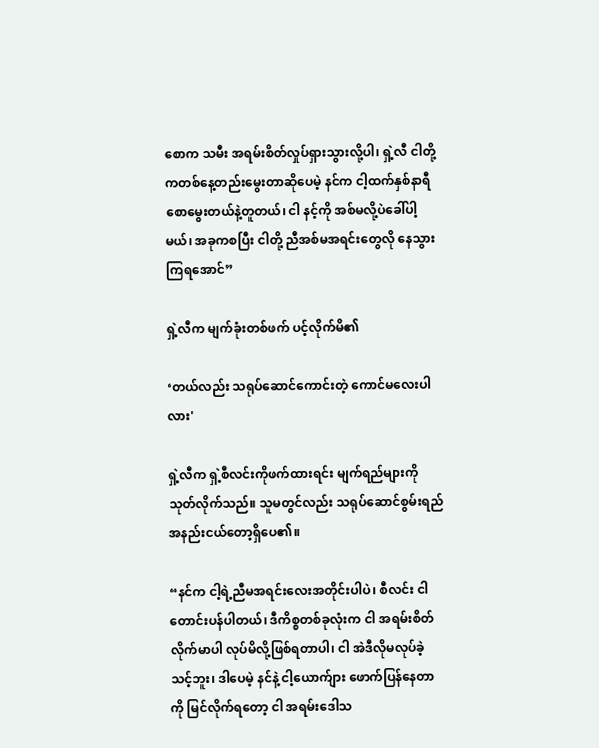စောက သမီး အရမ်းစိတ်လှုပ်ရှားသွားလို့ပါ၊ ရှဲ့လီ ငါတို့ကတစ်နေ့တည်းမွေးတာဆိုပေမဲ့ နင်က ငါ့ထက်နှစ်နာရီစောမွေးတယ်နဲ့တူတယ်၊ ငါ နင့်ကို အစ်မလို့ပဲခေါ်ပါ့မယ်၊ အခုကစပြီး ငါတို့ ညီအစ်မအရင်းတွေလို နေသွားကြရအောင်”

ရှဲ့လီက မျက်ခုံးတစ်ဖက် ပင့်လိုက်မိ၏

‘တယ်လည်း သရုပ်ဆောင်ကောင်းတဲ့ ကောင်မလေးပါလား'

ရှဲ့လီက ရှဲ့စီလင်းကိုဖက်ထားရင်း မျက်ရည်များကို သုတ်လိုက်သည်။ သူမတွင်လည်း သရုပ်ဆောင်စွမ်းရည် အနည်းငယ်တော့ရှိပေ၏။

“နင်က ငါ့ရဲ့ညီမအရင်းလေးအတိုင်းပါပဲ၊ စီလင်း ငါ တောင်းပန်ပါတယ်၊ ဒီကိစ္စတစ်ခုလုံးက ငါ အရမ်းစိတ်လိုက်မာပါ လုပ်မိလို့ဖြစ်ရတာပါ၊ ငါ အဲဒီလိုမလုပ်ခဲ့သင့်ဘူး၊ ဒါပေမဲ့ နင်နဲ့ ငါ့ယောက်ျား ဖောက်ပြန်နေတာကို မြင်လိုက်ရတော့ ငါ အရမ်းဒေါသ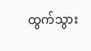ထွက်သွား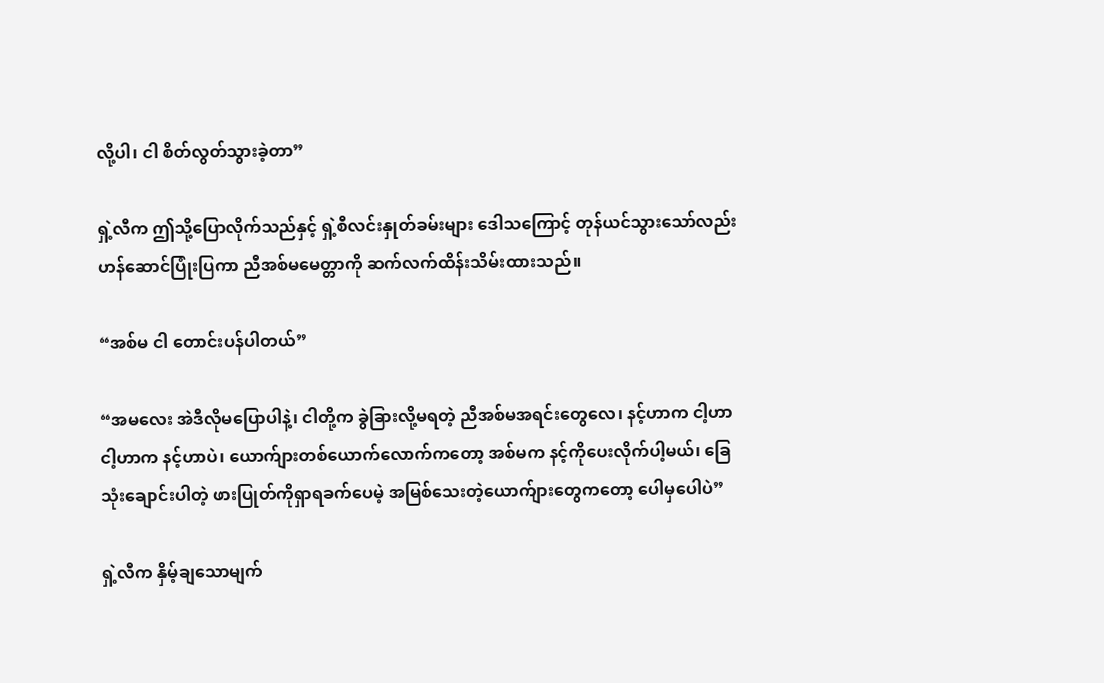လို့ပါ၊ ငါ စိတ်လွတ်သွားခဲ့တာ”

ရှဲ့လီက ဤသို့ပြောလိုက်သည်နှင့် ရှဲ့စီလင်းနှုတ်ခမ်းများ ဒေါသကြောင့် တုန်ယင်သွားသော်လည်း ဟန်ဆောင်ပြုံးပြကာ ညီအစ်မမေတ္တာကို ဆက်လက်ထိန်းသိမ်းထားသည်။

“အစ်မ ငါ တောင်းပန်ပါတယ်”

“အမလေး အဲဒီလိုမပြောပါနဲ့၊ ငါတို့က ခွဲခြားလို့မရတဲ့ ညီအစ်မအရင်းတွေလေ၊ နင့်ဟာက ငါ့ဟာ ငါ့ဟာက နင့်ဟာပဲ၊ ယောက်ျားတစ်ယောက်လောက်ကတော့ အစ်မက နင့်ကိုပေးလိုက်ပါ့မယ်၊ ခြေသုံးချောင်းပါတဲ့ ဖားပြုတ်ကိုရှာရခက်ပေမဲ့ အမြစ်သေးတဲ့ယောက်ျားတွေကတော့ ပေါမှပေါပဲ”

ရှဲ့လီက နှိမ့်ချသောမျက်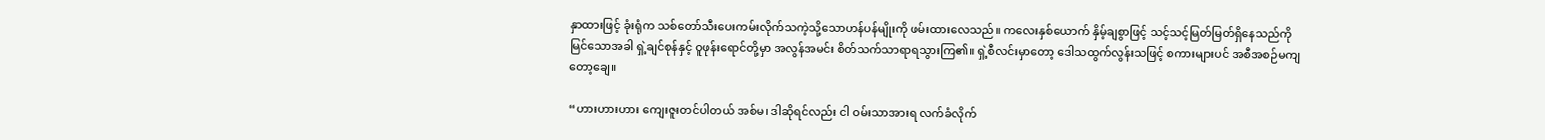နှာထားဖြင့် ခုံးရုံက သစ်တော်သီးပေးကမ်းလိုက်သကဲ့သို့သောဟန်ပန်မျိုးကို ဖမ်းထားလေသည်။ ကလေးနှစ်ယောက် နှိမ့်ချစွာဖြင့် သင့်သင့်မြတ်မြတ်ရှိနေသည်ကို မြင်သောအခါ ရှဲ့ချင်စုန်နှင့် ဝူဖုန်းရောင်တို့မှာ အလွန်အမင်း စိတ်သက်သာရာရသွားကြ၏။ ရှဲ့စီလင်းမှာတော့ ဒေါသထွက်လွန်းသဖြင့် စကားများပင် အစီအစဉ်မကျတော့ချေ။

“ဟားဟားဟား ကျေးဇူးတင်ပါတယ် အစ်မ၊ ဒါဆိုရင်လည်း ငါ ဝမ်းသာအားရ လက်ခံလိုက်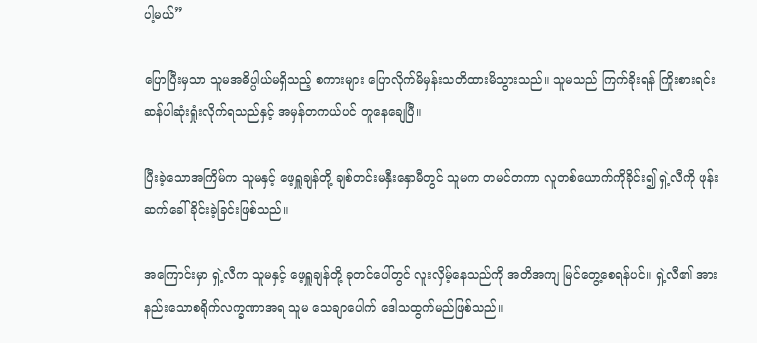ပါ့မယ်”

ပြောပြီးမှသာ သူမအဓိပ္ပါယ်မရှိသည့် စကားများ ပြောလိုက်မိမှန်းသတိထားမိသွားသည်။ သူမသည် ကြက်ခိုးရန် ကြိုးစားရင်း ဆန်ပါဆုံးရှုံးလိုက်ရသည်နှင့် အမှန်တကယ်ပင် တူနေချေပြီ။

ပြီးခဲ့သောအကြိမ်က သူမနှင့် ဖေ့ရှူချန်တို့ ချစ်တင်းမနှီးနှောမီတွင် သူမက တမင်တကာ လူတစ်ယောက်ကိုခိုင်း၍ ရှဲ့လီကို ဖုန်းဆက်ခေါ်ခိုင်းခဲ့ခြင်းဖြစ်သည်။

အ‌ကြောင်းမှာ ရှဲ့လီက သူမနှင့် ဖေ့ရှူချန်တို့ ခုတင်ပေါ်တွင် လူးလှိမ့်နေသည်ကို အတိအကျ မြင်တွေ့စေရန်ပင်။ ရှဲ့လီ၏ အားနည်းသောစရိုက်လက္ခဏာအရ သူမ သေချာပေါက် ဒေါသထွက်မည်ဖြစ်သည်။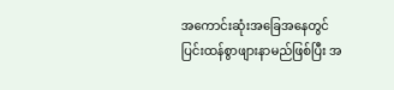အကောင်းဆုံးအခြေအနေတွင် ပြင်းထန်စွာဖျားနာမည်ဖြစ်ပြီး အ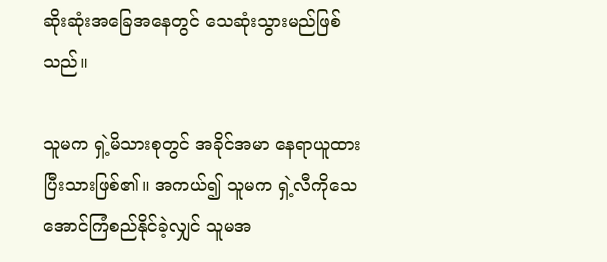ဆိုးဆုံးအခြေအနေတွင် သေဆုံးသွားမည်ဖြစ်သည်။

သူမက ရှဲ့မိသားစုတွင် အခိုင်အမာ နေရာယူထားပြီးသားဖြစ်၏။ အကယ်၍ သူမက ရှဲ့လီကိုသေအောင်ကြံစည်နိုင်ခဲ့လျှင် သူမအ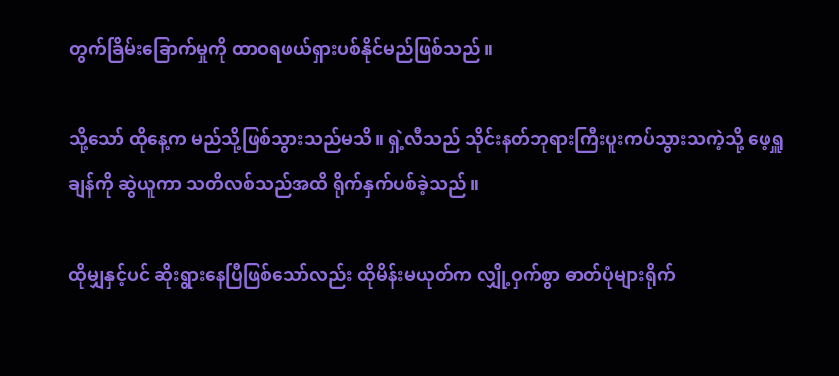တွက်ခြိမ်းခြောက်မှုကို ထာဝရဖယ်ရှားပစ်နိုင်မည်ဖြစ်သည်။

သို့သော် ထိုနေ့က မည်သို့ဖြစ်သွားသည်မသိ။ ရှဲ့လီသည် သိုင်းနတ်ဘုရားကြီးပူးကပ်သွားသကဲ့သို့ ဖေ့ရှူချန်ကို ဆွဲယူကာ သတိလစ်သည်အထိ ရိုက်နှက်ပစ်ခဲ့သည်။

ထိုမျှနှင့်ပင် ဆိုးရွားနေပြီဖြစ်သော်လည်း ထိုမိန်းမယုတ်က လျှို့ဝှက်စွာ ဓာတ်ပုံများရိုက်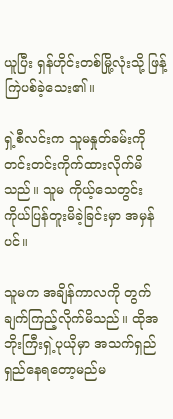ယူပြီး ရှန်ဟိုင်းတစ်မြို့လုံးသို့ ဖြန့်ကြဲပစ်ခဲ့သေး၏။

ရှဲ့စီလင်းက သူမနှုတ်ခမ်းကို တင်းတင်းကိုက်ထားလိုက်မိသည်။ သူမ ကိုယ့်သေတွင်းကိုယ်ပြန်တူးမိခဲ့ခြင်းမှာ အမှန်ပင်။

သူမက အချိန်ကာလကို တွက်ချက်ကြည့်လိုက်မိသည်။ ထိုအဘိုးကြီးရှဲ့ပုယိုမှာ အသက်ရှည်ရှည်နေရတော့မည်မ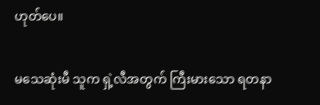ဟုတ်ပေ။

မသေဆုံးမီ သူက ရှဲ့လီအတွက် ကြီးမားသော ရတနာ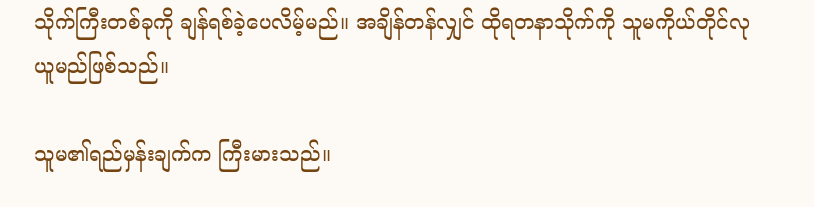သိုက်ကြီးတစ်ခုကို ချန်ရစ်ခဲ့ပေလိမ့်မည်။ အချိန်တန်လျှင် ထိုရတနာသိုက်ကို သူမကိုယ်တိုင်လုယူမည်ဖြစ်သည်။

သူမ၏ရည်မှန်းချက်က ကြီးမားသည်။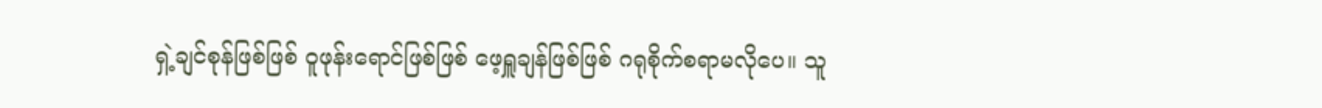ရှဲ့ချင်စုန်ဖြစ်ဖြစ် ဝူဖုန်းရောင်ဖြစ်ဖြစ် ဖေ့ရှူချန်ဖြစ်ဖြစ် ဂရုစိုက်စရာမလိုပေ။ သူ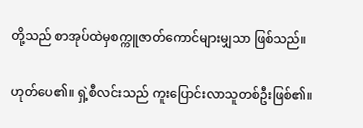တို့သည် စာအုပ်ထဲမှစက္ကူဇာတ်ကောင်များမျှသာ ဖြစ်သည်။

ဟုတ်ပေ‌၏။ ရှဲ့စီလင်းသည် ကူးပြောင်းလာသူတစ်ဦးဖြစ်၏။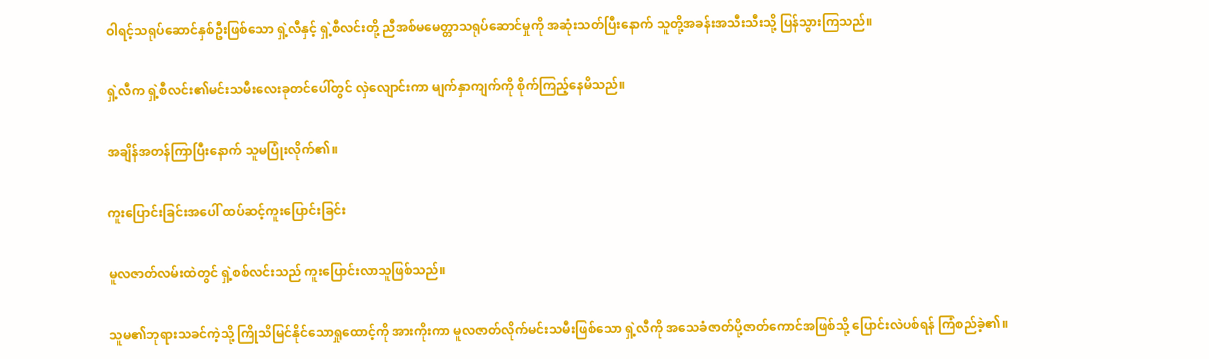ဝါရင့်သရုပ်ဆောင်နှစ်ဦးဖြစ်သော ရှဲ့လီနှင့် ရှဲ့စီလင်းတို့ ညီအစ်မမေတ္တာသရုပ်ဆောင်မှုကို အဆုံးသတ်ပြီးနောက် သူတို့အခန်းအသီးသီးသို့ ပြန်သွားကြသည်။

ရှဲ့လီက ရှဲ့စီလင်း၏မင်းသမီးလေးခုတင်ပေါ်တွင် လှဲလျောင်းကာ မျက်နှာကျက်ကို စိုက်ကြည့်နေမိသည်။

အချိန်အတန်ကြာပြီးနောက် သူမပြုံးလိုက်၏။

ကူးပြောင်းခြင်းအပေါ် ထပ်ဆင့်ကူးပြောင်းခြင်း

မူလဇာတ်လမ်းထဲတွင် ရှဲ့စစ်လင်းသည် ကူးပြောင်းလာသူဖြစ်သည်။

သူမ၏ဘုရားသခင်ကဲ့သို့ ကြိုသိမြင်နိုင်သောရှုထောင့်ကို အားကိုးကာ မူလဇာတ်လိုက်မင်းသမီးဖြစ်သော ရှဲ့လီကို အသေခံဇာတ်ပို့ဇာတ်ကောင်အဖြစ်သို့ ပြောင်းလဲပစ်ရန် ကြံစည်ခဲ့၏။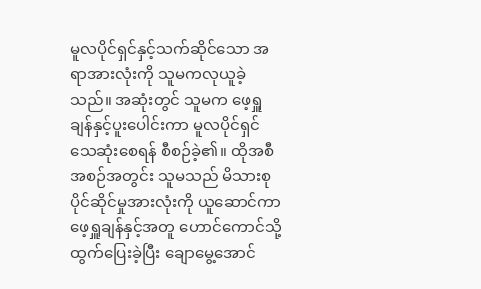မူလပိုင်ရှင်နှင့်သက်ဆိုင်သော အရာအားလုံးကို သူမကလုယူခဲ့သည်။ အဆုံးတွင် သူမက ဖေ့ရှူချန်နှင့်ပူးပေါင်းကာ မူလပိုင်ရှင်သေဆုံးစေရန် စီစဉ်ခဲ့၏။ ထိုအစီအစဉ်အတွင်း သူမသည် မိသားစုပိုင်ဆိုင်မှုအားလုံးကို ယူဆောင်ကာ ဖေ့ရှူချန်နှင့်အတူ ဟောင်ကောင်သို့ထွက်ပြေးခဲ့ပြီး ချောမွေ့အောင်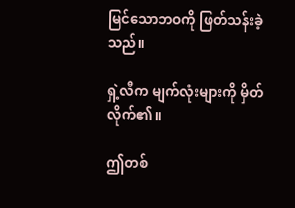မြင်သောဘဝကို ဖြတ်သန်းခဲ့သည်။

ရှဲ့လီက မျက်လုံးများကို မှိတ်လိုက်၏။

ဤတစ်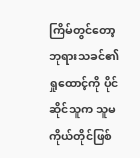ကြိမ်တွင်တော့ ဘုရားသခင်၏ရှုထောင့်ကို ပိုင်ဆိုင်သူက သူမကိုယ်တိုင်ဖြစ်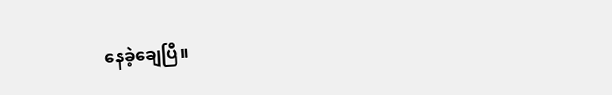နေ‌ခဲ့ချေပြီ။